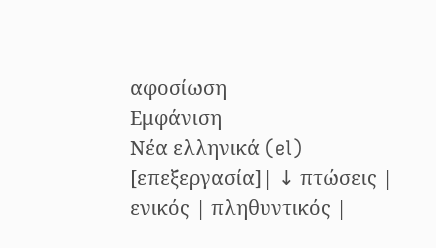αφοσίωση
Εμφάνιση
Νέα ελληνικά (el)
[επεξεργασία]| ↓ πτώσεις | ενικός | πληθυντικός |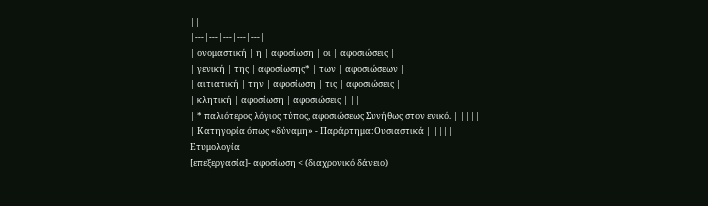||
|---|---|---|---|---|
| ονομαστική | η | αφοσίωση | οι | αφοσιώσεις |
| γενική | της | αφοσίωσης* | των | αφοσιώσεων |
| αιτιατική | την | αφοσίωση | τις | αφοσιώσεις |
| κλητική | αφοσίωση | αφοσιώσεις | ||
| * παλιότερος λόγιος τύπος, αφοσιώσεως Συνήθως στον ενικό. | ||||
| Κατηγορία όπως «δύναμη» - Παράρτημα:Ουσιαστικά | ||||
Ετυμολογία
[επεξεργασία]- αφοσίωση < (διαχρονικό δάνειο)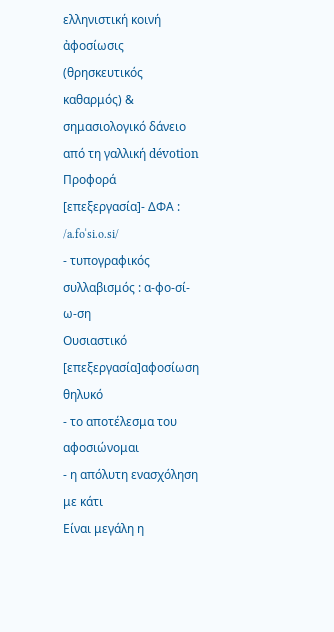ελληνιστική κοινή ἀφοσίωσις (θρησκευτικός καθαρμός) & σημασιολογικό δάνειο από τη γαλλική dévotion
Προφορά
[επεξεργασία]- ΔΦΑ : /a.foˈsi.o.si/
- τυπογραφικός συλλαβισμός : α‐φο‐σί‐ω‐ση
Ουσιαστικό
[επεξεργασία]αφοσίωση θηλυκό
- το αποτέλεσμα του αφοσιώνομαι
- η απόλυτη ενασχόληση με κάτι
Είναι μεγάλη η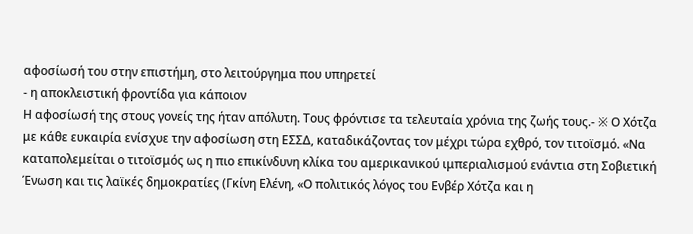αφοσίωσή του στην επιστήμη, στο λειτούργημα που υπηρετεί
- η αποκλειστική φροντίδα για κάποιον
Η αφοσίωσή της στους γονείς της ήταν απόλυτη. Τους φρόντισε τα τελευταία χρόνια της ζωής τους.- ※ Ο Χότζα με κάθε ευκαιρία ενίσχυε την αφοσίωση στη ΕΣΣΔ, καταδικάζοντας τον μέχρι τώρα εχθρό, τον τιτοϊσμό. «Να καταπολεμείται ο τιτοϊσμός ως η πιο επικίνδυνη κλίκα του αμερικανικού ιμπεριαλισμού ενάντια στη Σοβιετική Ένωση και τις λαϊκές δημοκρατίες (Γκίνη Ελένη, «Ο πολιτικός λόγος του Ενβέρ Χότζα και η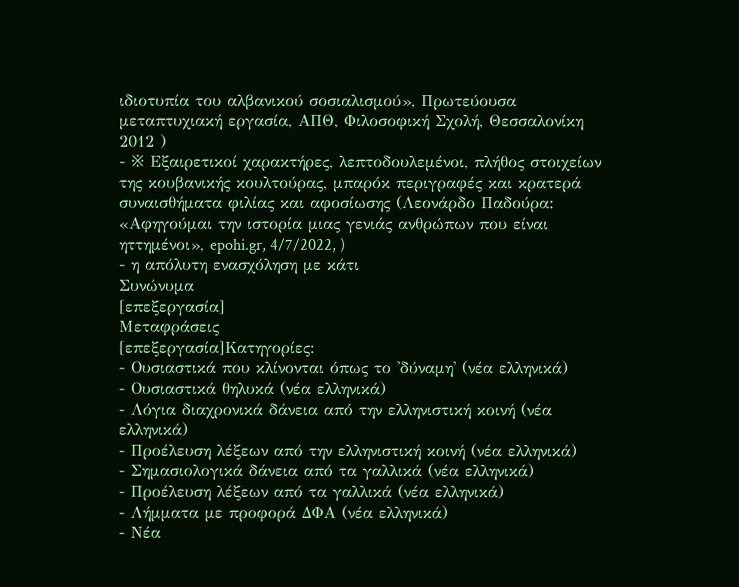ιδιοτυπία του αλβανικού σοσιαλισμού», Πρωτεύουσα μεταπτυχιακή εργασία, ΑΠΘ, Φιλοσοφική Σχολή, Θεσσαλονίκη 2012 )
- ※ Εξαιρετικοί χαρακτήρες, λεπτοδουλεμένοι, πλήθος στοιχείων της κουβανικής κουλτούρας, μπαρόκ περιγραφές και κρατερά συναισθήματα φιλίας και αφοσίωσης (Λεονάρδο Παδούρα: «Αφηγούμαι την ιστορία μιας γενιάς ανθρώπων που είναι ηττημένοι», epohi.gr, 4/7/2022, )
- η απόλυτη ενασχόληση με κάτι
Συνώνυμα
[επεξεργασία]
Μεταφράσεις
[επεξεργασία]Κατηγορίες:
- Ουσιαστικά που κλίνονται όπως το 'δύναμη' (νέα ελληνικά)
- Ουσιαστικά θηλυκά (νέα ελληνικά)
- Λόγια διαχρονικά δάνεια από την ελληνιστική κοινή (νέα ελληνικά)
- Προέλευση λέξεων από την ελληνιστική κοινή (νέα ελληνικά)
- Σημασιολογικά δάνεια από τα γαλλικά (νέα ελληνικά)
- Προέλευση λέξεων από τα γαλλικά (νέα ελληνικά)
- Λήμματα με προφορά ΔΦΑ (νέα ελληνικά)
- Νέα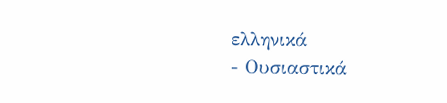ελληνικά
- Ουσιαστικά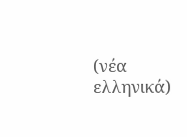(νέα ελληνικά)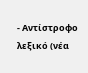- Αντίστροφο λεξικό (νέα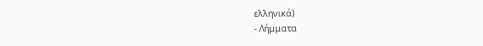ελληνικά)
- Λήμματα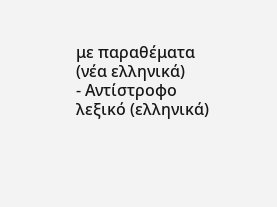με παραθέματα (νέα ελληνικά)
- Αντίστροφο λεξικό (ελληνικά)